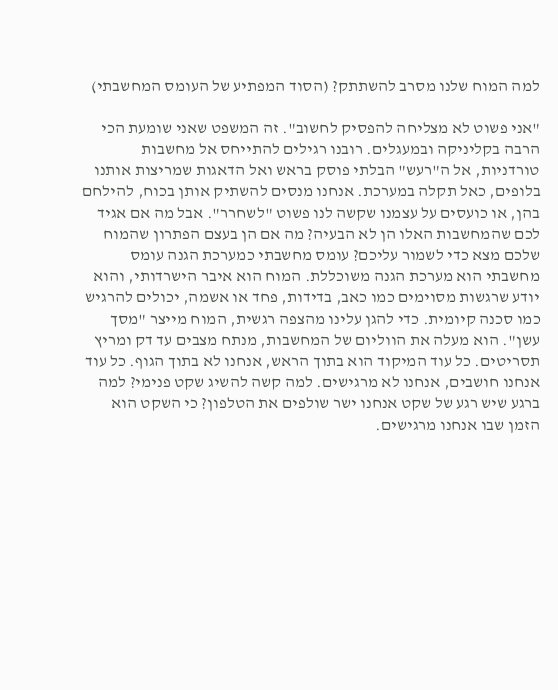למה המוח שלנו מסרב להשתתק? (הסוד המפתיע של העומס המחשבתי)

"אני פשוט לא מצליחה להפסיק לחשוב". זה המשפט שאני שומעת הכי הרבה בקליניקה ובמעגלים. רובנו רגילים להתייחס אל מחשבות טורדניות, אל ה"רעש" הבלתי פוסק בראש ואל הדאגות שמריצות אותנו בלופים, כאל תקלה במערכת. אנחנו מנסים להשתיק אותן בכוח, להילחם בהן, או כועסים על עצמנו שקשה לנו פשוט "לשחרר". אבל מה אם אגיד לכם שהמחשבות האלו הן לא הבעיה? מה אם הן בעצם הפתרון שהמוח שלכם מצא כדי לשמור עליכם? עומס מחשבתי כמערכת הגנה עומס מחשבתי הוא מערכת הגנה משוכללת. המוח הוא איבר הישרדותי, והוא יודע שרגשות מסוימים כמו כאב, בדידות, פחד או אשמה, יכולים להרגיש כמו סכנה קיומית. כדי להגן עלינו מהצפה רגשית, המוח מייצר "מסך עשן". הוא מעלה את הווליום של המחשבות, מנתח מצבים עד דק ומריץ תסריטים. כל עוד המיקוד הוא בתוך הראש, אנחנו לא בתוך הגוף. כל עוד אנחנו חושבים, אנחנו לא מרגישים. למה קשה להשיג שקט פנימי? למה ברגע שיש רגע של שקט אנחנו ישר שולפים את הטלפון? כי השקט הוא הזמן שבו אנחנו מרגישים.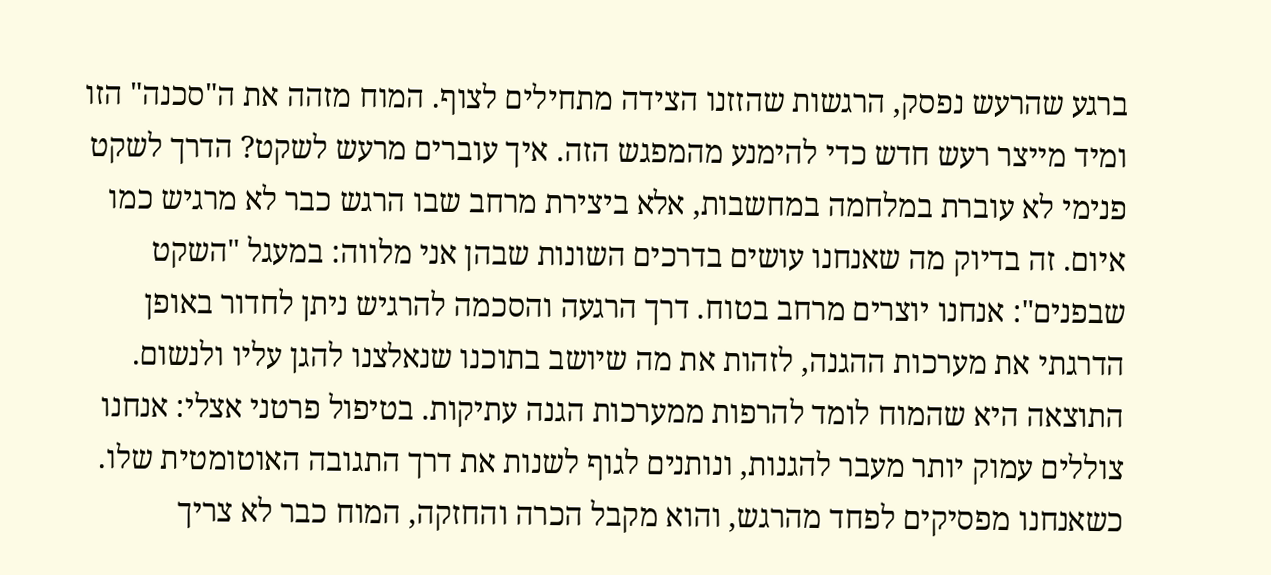ברגע שהרעש נפסק, הרגשות שהזזנו הצידה מתחילים לצוף. המוח מזהה את ה"סכנה" הזו ומיד מייצר רעש חדש כדי להימנע מהמפגש הזה. איך עוברים מרעש לשקט? הדרך לשקט פנימי לא עוברת במלחמה במחשבות, אלא ביצירת מרחב שבו הרגש כבר לא מרגיש כמו איום. זה בדיוק מה שאנחנו עושים בדרכים השונות שבהן אני מלווה: במעגל "השקט שבפנים": אנחנו יוצרים מרחב בטוח. דרך הרגעה והסכמה להרגיש ניתן לחדור באופן הדרגתי את מערכות ההגנה, לזהות את מה שיושב בתוכנו שנאלצנו להגן עליו ולנשום. התוצאה היא שהמוח לומד להרפות ממערכות הגנה עתיקות. בטיפול פרטני אצלי: אנחנו צוללים עמוק יותר מעבר להגנות, ונותנים לגוף לשנות את דרך התגובה האוטומטית שלו. כשאנחנו מפסיקים לפחד מהרגש, והוא מקבל הכרה והחזקה, המוח כבר לא צריך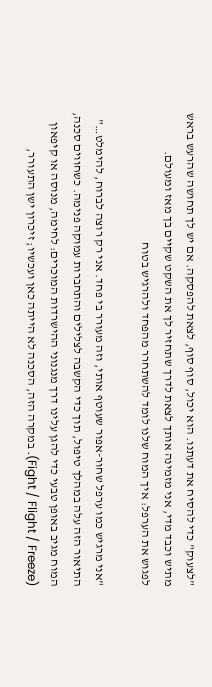"לצעוק" כדי להסיח את דעתנו. הוא יכול, סוף סוף, לצאת להפסקה. אם יש לך תחושה שהרעש בראש מתיש וכבד מדי, אני מזמינה אותך לצאת לדרך שתחזיר לך את השקט שקיים בך מאז ומעולם.
לפגוש את הערפל: איך המוח שלנו לומד להשתחרר מהפחד ולהרגיש בטוח

"אני מרגיש כמו ערפל שחור-אפור שעוטף אותי, וזה מעורר בי פחד. אני רק רוצה לברוח, להימלט…" התיאור הזה עלה במהלך טיפול, תוך כדי הקשבה לצלילים והתחברות עמוקה פנימה. כשחווים סכנה, המוח מגיב באופן טבעי כדי להגן עלינו דרך מנגנוני ההישרדות המוכרים: לחימה, מנוסה או קיפאון (Fight / Flight / Freeze). במקרה הזה, הסכנה לא הייתה כאן ועכשיו; זיכרון ישן התעורר,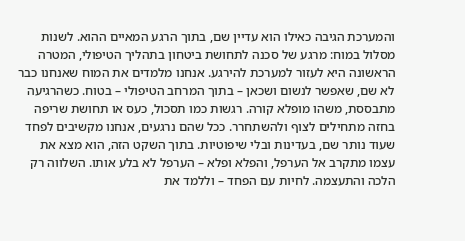והמערכת הגיבה כאילו הוא עדיין שם, בתוך הרגע המאיים ההוא. לשנות מסלול במוח: מרגע של סכנה לתחושת ביטחון בתהליך הטיפולי, המטרה הראשונה היא לעזור למערכת להירגע. אנחנו מלמדים את המוח שאנחנו כבר לא שם, שאפשר לנשום ושכאן – בתוך המרחב הטיפולי – בטוח. כשהרגיעה מתבססת, משהו מופלא קורה. רגשות כמו תסכול, כעס או תחושת שריפה בחזה מתחילים לצוף ולהשתחרר. ככל שהם נרגעים, אנחנו מקשיבים לפחד שעוד נותר שם, בעדינות ובלי שיפוטיות. בתוך השקט הזה, הוא מצא את עצמו מתקרב אל הערפל, והפלא ופלא – הערפל לא בלע אותו. השלווה רק הלכה והתעצמה. לחיות עם הפחד – וללמד את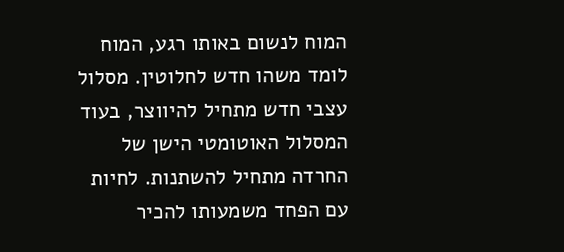המוח לנשום באותו רגע, המוח לומד משהו חדש לחלוטין. מסלול עצבי חדש מתחיל להיווצר, בעוד המסלול האוטומטי הישן של החרדה מתחיל להשתנות. לחיות עם הפחד משמעותו להכיר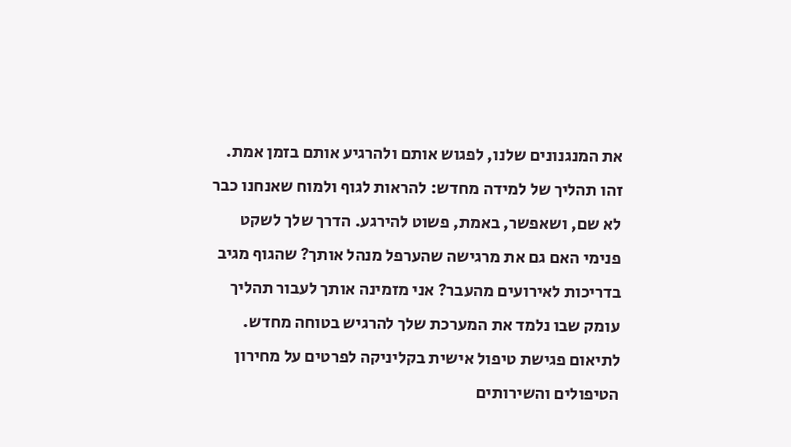את המנגנונים שלנו, לפגוש אותם ולהרגיע אותם בזמן אמת. זהו תהליך של למידה מחדש: להראות לגוף ולמוח שאנחנו כבר לא שם, ושאפשר, באמת, פשוט להירגע. הדרך שלך לשקט פנימי האם גם את מרגישה שהערפל מנהל אותך? שהגוף מגיב בדריכות לאירועים מהעבר? אני מזמינה אותך לעבור תהליך עומק שבו נלמד את המערכת שלך להרגיש בטוחה מחדש. לתיאום פגישת טיפול אישית בקליניקה לפרטים על מחירון הטיפולים והשירותים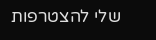שלי להצטרפות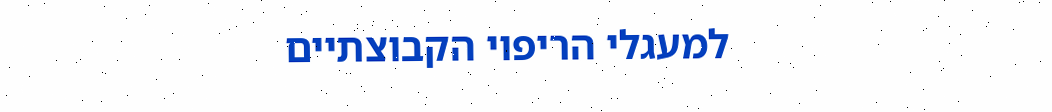למעגלי הריפוי הקבוצתיים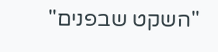"השקט שבפנים"